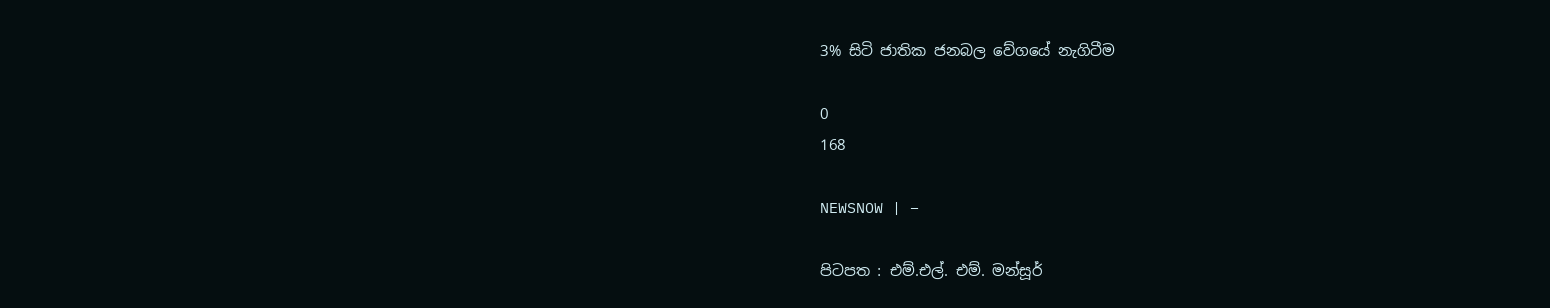3% සිටි ජාතික ජනබල වේගයේ නැගිටීම

0
168

NEWSNOW | –

පිටපත : එම්.එල්. එම්. මන්සූර්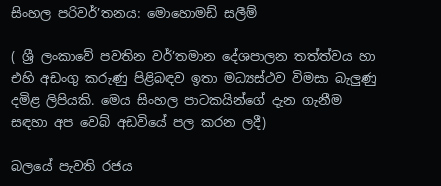සිංහල පරිවර්’තනය: මොහොමඩ් සලීම්

( ශ්‍රී ලංකාවේ පවතින වර්’තමාන දේශපාලන තත්ත්වය හා එහි අඩංගු කරුණු පිළිබඳව ඉතා මධ්‍යස්ථව විමසා බැලුණු දමිළ ලිපියකි. මෙය සිංහල පාටකයින්ගේ දැන ගැනීම සඳහා අප වෙබ් අඩවියේ පල කරන ලදී)

බලයේ පැවති රජය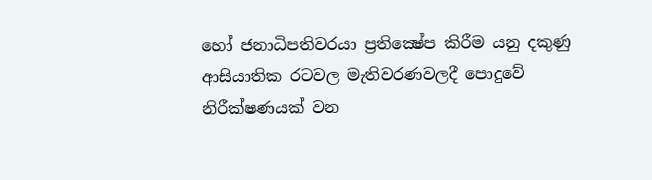හෝ ජනාධිපතිවරයා ප්‍රතික්‍ෂේප කිරීම යනු දකුණු ආසියාතික රටවල මැතිවරණවලදී පොදුවේ නිරීක්ෂණයක් වන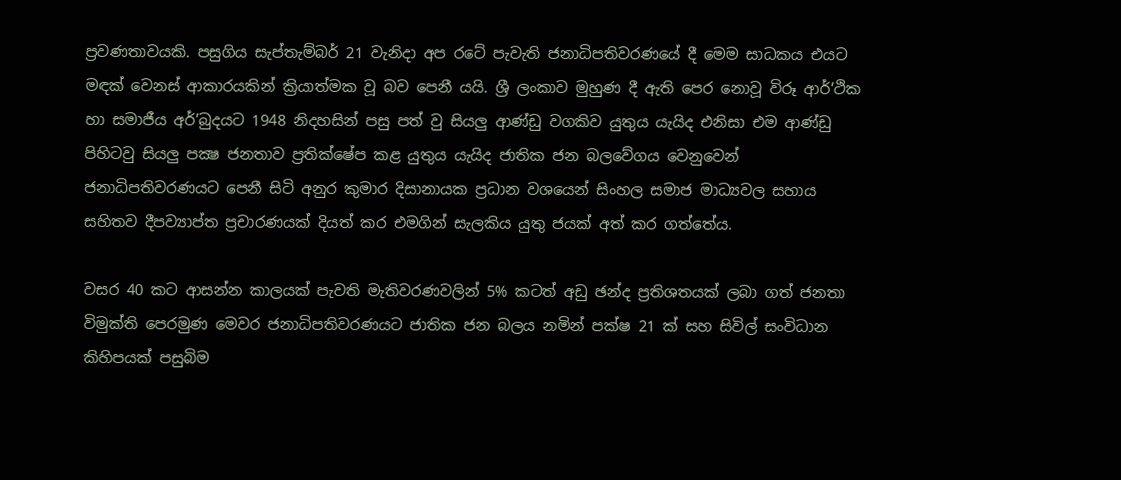ප්‍රවණතාවයකි. පසුගිය සැප්තැම්බර් 21 වැනිදා අප රටේ පැවැති ජනාධිපතිවරණයේ දී මෙම සාධකය එයට මඳක් වෙනස් ආකාරයකින් ක්‍රියාත්මක වූ බව පෙනී යයි. ශ්‍රී ලංකාව මුහුණ දී ඇති පෙර නොවූ විරූ ආර්’ථික හා සමාජීය අර්’බුදයට 1948 නිදහසින් පසු පත් වු සියලු ආණ්ඩු වගකිව යුතුය යැයිද එනිසා එම ආණ්ඩු පිහිටවු සියලු පක්‍ෂ ජනතාව ප්‍රතික්ෂේප කළ යුතුය යැයිද ජාතික ජන බලවේගය වෙනුවෙන් ජනාධිපතිවරණයට පෙනී සිටි අනුර කුමාර දිසානායක ප්‍රධාන වශයෙන් සිංහල සමාජ මාධ්‍යවල සහාය සහිතව දීපව්‍යාප්ත ප්‍රචාරණයක් දියත් කර එමගින් සැලකිය යුතු ජයක් අත් කර ගත්තේය.

වසර 40 කට ආසන්න කාලයක් පැවති මැතිවරණවලින් 5% කටත් අඩු ඡන්ද ප්‍රතිශතයක් ලබා ගත් ජනතා විමුක්ති පෙරමුණ මෙවර ජනාධිපතිවරණයට ජාතික ජන බලය නමින් පක්ෂ 21 ක් සහ සිවිල් සංවිධාන කිහිපයක් පසුබිම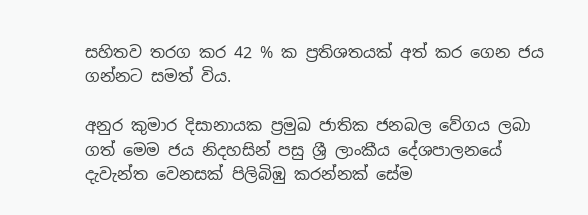සහිතව තරග කර 42 % ක ප්‍රතිශතයක් අත් කර ගෙන ජය ගන්නට සමත් විය.

අනුර කුමාර දිසානායක ප්‍රමුඛ ජාතික ජනබල වේගය ලබා ගත් මෙම ජය නිදහසින් පසු ශ්‍රී ලාංකීය දේශපාලනයේ දැවැන්ත වෙනසක් පිලිබිඹු කරන්නක් සේම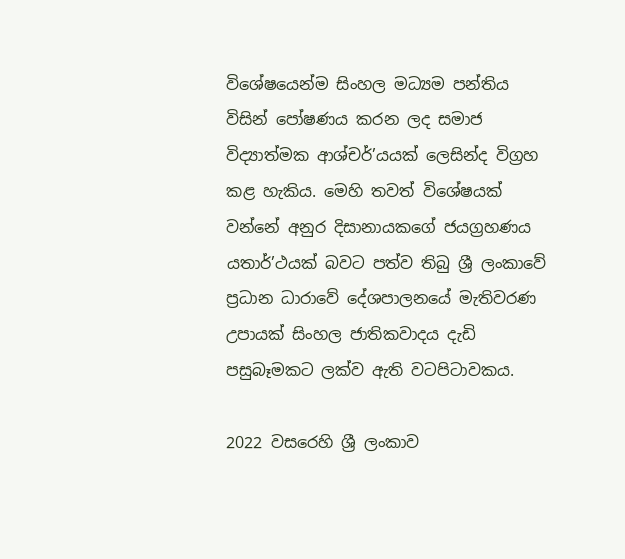විශේෂයෙන්ම සිංහල මධ්‍යම පන්තිය විසින් පෝෂණය කරන ලද සමාජ විද්‍යාත්මක ආශ්චර්’යයක් ලෙසින්ද විග්‍රහ කළ හැකිය. මෙහි තවත් විශේෂයක් වන්නේ අනුර දිසානායකගේ ජයග්‍රහණය යතාර්’ථයක් බවට පත්ව තිබු ශ්‍රී ලංකාවේ ප්‍රධාන ධාරාවේ දේශපාලනයේ මැතිවරණ උපායක් සිංහල ජාතිකවාදය දැඩි පසුබෑමකට ලක්ව ඇති වටපිටාවකය.

2022 වසරෙහි ශ්‍රී ලංකාව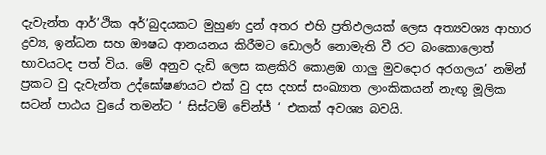දැවැන්ත ආර්’ථික අර්’බුදයකට මුහුණ දුන් අතර එහි ප්‍රතිඵලයක් ලෙස අත්‍යවශ්‍ය ආහාර ද්‍රව්‍ය, ඉන්ධන සහ ඖෂධ ආනයනය කිරීමට ඩොලර් නොමැති වී රට බංකොලොත් භාවයටද පත් විය. මේ අනුව දැඩි ලෙස කළකිරි කොළඹ ගාලු මුවදොර අරගලය’ නමින් ප්‍රකට වු දැවැන්ත උද්ඝෝෂණයට එක් වු දස දහස් සංඛ්‍යාත ලාංකිකයන් නැඟූ මූලික සටන් පාඨය වුයේ තමන්ට ‘ සිස්ටම් චේන්ජ් ‘ එකක් අවශ්‍ය බවයි.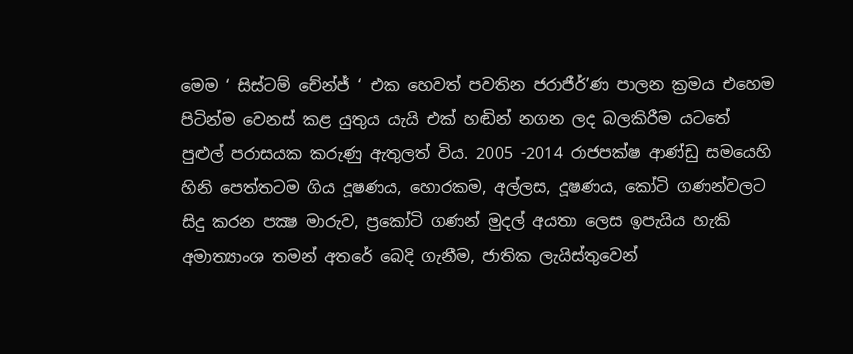මෙම ‘ සිස්ටම් චේන්ජ් ‘ එක හෙවත් පවතින ජරාජීර්’ණ පාලන ක්‍රමය එහෙම පිටින්ම වෙනස් කළ යුතුය යැයි එක් හඬින් නගන ලද බලකිරීම යටතේ පුළුල් පරාසයක කරුණු ඇතුලත් විය. 2005 -2014 රාජපක්ෂ ආණ්ඩු සමයෙහි හිනි පෙත්තටම ගිය දූෂණය, හොරකම, අල්ලස, දූෂණය, කෝටි ගණන්වලට සිදු කරන පක්‍ෂ මාරුව, ප්‍රකෝටි ගණන් මුදල් අයතා ලෙස ඉපැයිය හැකි අමාත්‍යාංශ තමන් අතරේ බෙදි ගැනීම, ජාතික ලැයිස්තුවෙන්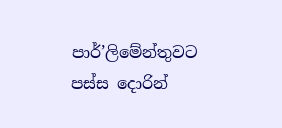පාර්’ලිමේන්තුවට පස්ස දොරින්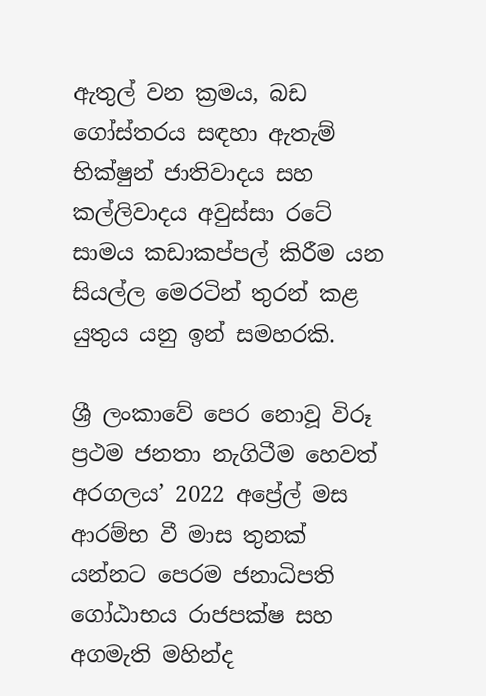ඇතුල් වන ක්‍රමය, බඩ ගෝස්තරය සඳහා ඇතැම් භික්ෂුන් ජාතිවාදය සහ කල්ලිවාදය අවුස්සා රටේ සාමය කඩාකප්පල් කිරීම යන සියල්ල මෙරටින් තුරන් කළ යුතුය යනු ඉන් සමහරකි.

ශ්‍රී ලංකාවේ පෙර නොවූ විරූ ප්‍රථම ජනතා නැගිටීම හෙවත් අරගලය’ 2022 අප්‍රේල් මස ආරම්භ වී මාස තුනක් යන්නට පෙරම ජනාධිපති ගෝඨාභය රාජපක්ෂ සහ අගමැති මහින්ද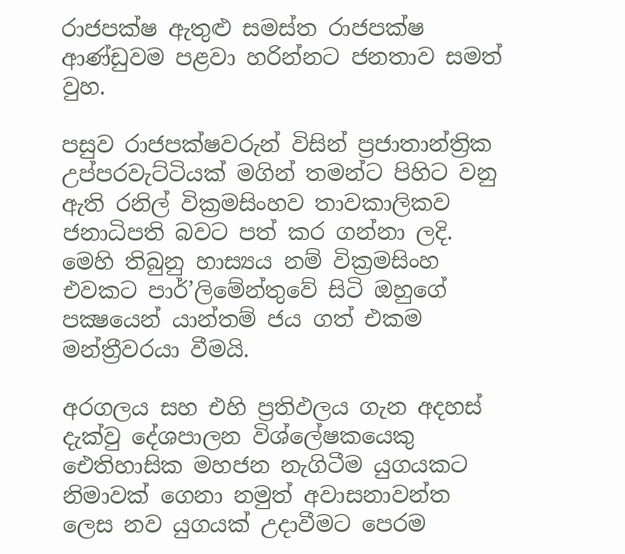රාජපක්ෂ ඇතුළු සමස්ත රාජපක්ෂ ආණ්ඩුවම පළවා හරින්නට ජනතාව සමත් වුහ.

පසුව රාජපක්ෂවරුන් විසින් ප්‍රජාතාන්ත්‍රික උප්පරවැට්ටියක් මගින් තමන්ට පිහිට වනු ඇති රනිල් වික්‍රමසිංහව තාවකාලිකව ජනාධිපති බවට පත් කර ගන්නා ලදි. මෙහි තිබුනු හාස්‍යය නම් වික්‍රමසිංහ එවකට පාර්’ලිමේන්තුවේ සිටි ඔහුගේ පක්‍ෂයෙන් යාන්තම් ජය ගත් එකම මන්ත්‍රීවරයා වීමයි.

අරගලය සහ එහි ප්‍රතිඵලය ගැන අදහස් දැක්වු දේශපාලන විශ්ලේෂකයෙකු ඓතිහාසික මහජන නැගිටීම යුගයකට නිමාවක් ගෙනා නමුත් අවාසනාවන්ත ලෙස නව යුගයක් උදාවීමට පෙරම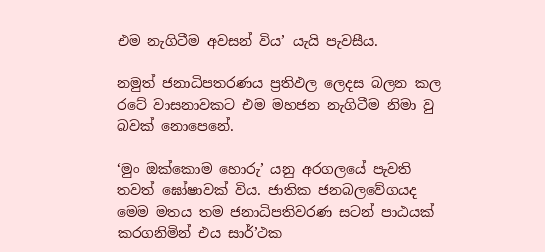එම නැගිටීම අවසන් විය’ යැයි පැවසීය.

නමුත් ජනාධිපතරණය ප්‍රතිඵල ලෙදස බලන කල රටේ වාසනාවකට එම මහජන නැගිටීම නිමා වු බවක් නොපෙනේ.

‘මුං ඔක්කොම හොරු’ යනු අරගලයේ පැවති තවත් ඝෝෂාවක් විය. ජාතික ජනබලවේගයද මෙම මතය තම ජනාධිපතිවරණ සටන් පාඨයක් කරගනිමින් එය සාර්’ථක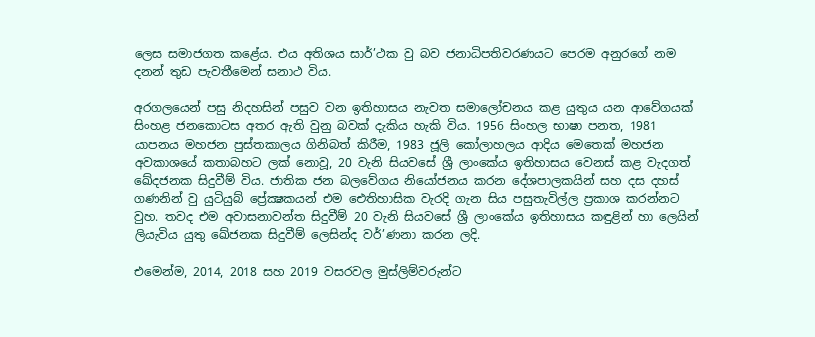ලෙස සමාජගත කළේය. එය අතිශය සාර්’ථක වු බව ජනාධිපතිවරණයට පෙරම අනුරගේ නම දනන් තුඩ පැවතීමෙන් සනාථ විය.

අරගලයෙන් පසු නිදහසින් පසුව වන ඉතිහාසය නැවත සමාලෝචනය කළ යුතුය යන ආවේගයක් සිංහළ ජනකොටස අතර ඇති වුනු බවක් දැකිය හැකි විය. 1956 සිංහල භාෂා පනත, 1981 යාපනය මහජන පුස්තකාලය ගිනිබත් කිරීම, 1983 ජූලි කෝලාහලය ආදිය මෙතෙක් මහජන අවකාශයේ කතාබහට ලක් නොවූ, 20 වැනි සියවසේ ශ්‍රී ලාංකේය ඉතිහාසය වෙනස් කළ වැදගත් ඛේදජනක සිදුවීම් විය. ජාතික ජන බලවේගය නියෝජනය කරන දේශපාලකයින් සහ දස දහස් ගණනින් වු යුටියුබ් ප්‍රේක්‍ෂකයන් එම ඓතිහාසික වැරදි ගැන සිය පසුතැවිල්ල ප්‍රකාශ කරන්නට වුහ. තවද එම අවාසනාවන්ත සිදුවීම් 20 වැනි සියවසේ ශ්‍රී ලාංකේය ඉතිහාසය කඳුළින් හා ලෙයින් ලියැවිය යුතු ඛේජනක සිදුවීම් ලෙසින්ද වර්’ණනා කරන ලදි.

එමෙන්ම, 2014, 2018 සහ 2019 වසරවල මුස්ලිම්වරුන්ට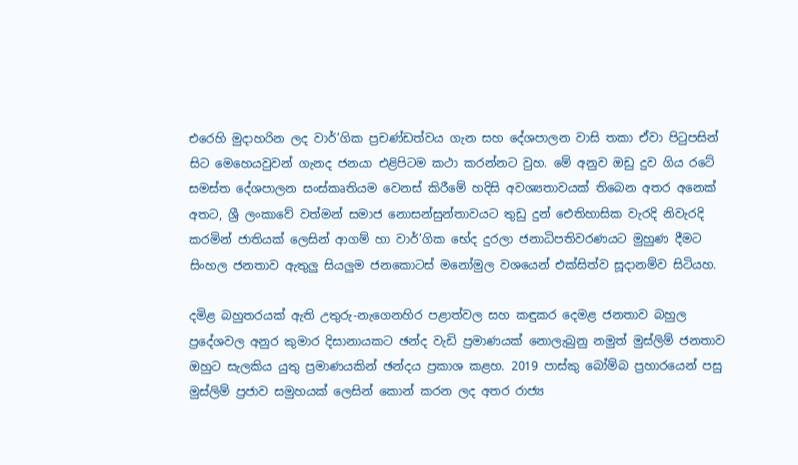එරෙහි මුදාහරින ලද වාර්’ගික ප්‍රචණ්ඩත්වය ගැන සහ දේශපාලන වාසි තකා ඒවා පිටුපසින් සිට මෙහෙයවුවන් ගැනද ජනයා එළිපිටම කථා කරන්නට වුහ. මේ අනුව ඔඩු දුව ගිය රටේ සමස්ත දේශපාලන සංස්කෘතියම වෙනස් කිරීමේ හදිසි අවශ්‍යතාවයක් තිබෙන අතර අනෙක් අතට, ශ්‍රී ලංකාවේ වත්මන් සමාජ නොසන්සුන්තාවයට තුඩු දුන් ඓතිහාසික වැරදි නිවැරදි කරමින් ජාතියක් ලෙසින් ආගම් හා වාර්’ගික භේද දුරලා ජනාධිපතිවරණයට මුහුණ දීමට සිංහල ජනතාව ඇතුලු සියලුම ජනකොටස් මනෝමුල වශයෙන් එක්සිත්ව සූදානම්ව සිටියහ.

දමිළ බහුතරයක් ඇති උතුරු-නැගෙනහිර පළාත්වල සහ කඳුකර දෙමළ ජනතාව බහුල ප්‍රදේශවල අනුර කුමාර දිසානායකට ඡන්ද වැඩි ප්‍රමාණයක් නොලැබුනු නමුත් මුස්ලිම් ජනතාව ඔහුට සැලකිය යුතු ප්‍රමාණයකින් ඡන්දය ප්‍රකාශ කළහ. 2019 පාස්කු බෝම්බ ප්‍රහාරයෙන් පසු මුස්ලිම් ප්‍රජාව සමුහයක් ලෙසින් කොන් කරන ලද අතර රාජ්‍ය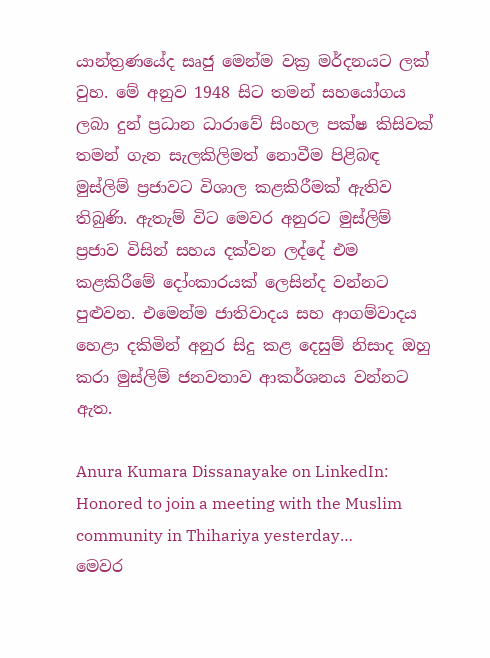යාන්ත්‍රණයේද සෘජු මෙන්ම වක්‍ර මර්දනයට ලක් වුහ. මේ අනුව 1948 සිට තමන් සහයෝගය ලබා දුන් ප්‍රධාන ධාරාවේ සිංහල පක්ෂ කිසිවක් තමන් ගැන සැලකිලිමත් නොවීම පිළිබඳ මුස්ලිම් ප්‍රජාවට විශාල කළකිරීමක් ඇතිව තිබුණි. ඇතැම් විට මෙවර අනුරට මුස්ලිම් ප්‍රජාව විසින් සහය දක්වන ලද්දේ එම කළකිරීමේ දෝංකාරයක් ලෙසින්ද වන්නට පුළුවන. එමෙන්ම ජාතිවාදය සහ ආගම්වාදය හෙළා දකිමින් අනුර සිදු කළ දෙසුම් නිසාද ඔහු කරා මුස්ලිම් ජනවතාව ආකර්ශනය වන්නට ඇත.

Anura Kumara Dissanayake on LinkedIn: Honored to join a meeting with the Muslim community in Thihariya yesterday…
මෙවර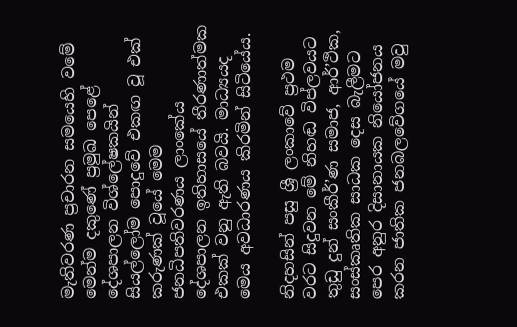මැතිවරණ ප්‍රචාරන සමයෙහි වමේ මෙන්ම දකුණේ ප්‍රමුඛ පෙළේ දේශපාලන විශ්ලේෂකයින් සියල්ලෝම පොදුවේ එකඟ වූ එක් කරුණක් වූයේ මෙම ජනධිපතිවරණය ලාංකේය දේශපාලන ඉතිහාසයේ තීරණාත්මක එකක් වනු ඇති බවයි. මාධ්‍යයද මෙය අවධාරණය කිරමින් සිටියේය.

නිදහසින් පසු ශ්‍රී ලංකාවේ ප්‍රථම වරට සිදුවන මේ නිහඬ විප්ලවයට තුඩු දුන් සංකීර්’ණ සමාජ, ආර්’ථික, සංස්කෘතික සාධක දෙස බැලීමට පෙර අනුර දිසානායක නියෝජනය කරන ජාතික ජනබලවේගයේ මවු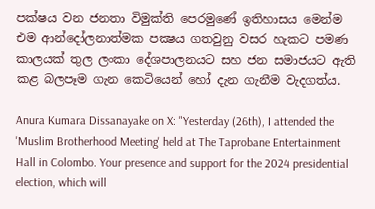පක්ෂය වන ජනතා විමුක්ති පෙරමුණේ ඉතිහාසය මෙන්ම එම ආන්දෝලනාත්මක පක්‍ෂය ගතවුනු වසර හැකට පමණ කාලයක් තුල ලංකා දේශපාලනයට සහ ජන සමාජයට ඇති කළ බලපෑම ගැන කෙටියෙන් හෝ දැන ගැනීම වැදගත්ය.

Anura Kumara Dissanayake on X: "Yesterday (26th), I attended the 'Muslim Brotherhood Meeting' held at The Taprobane Entertainment Hall in Colombo. Your presence and support for the 2024 presidential election, which will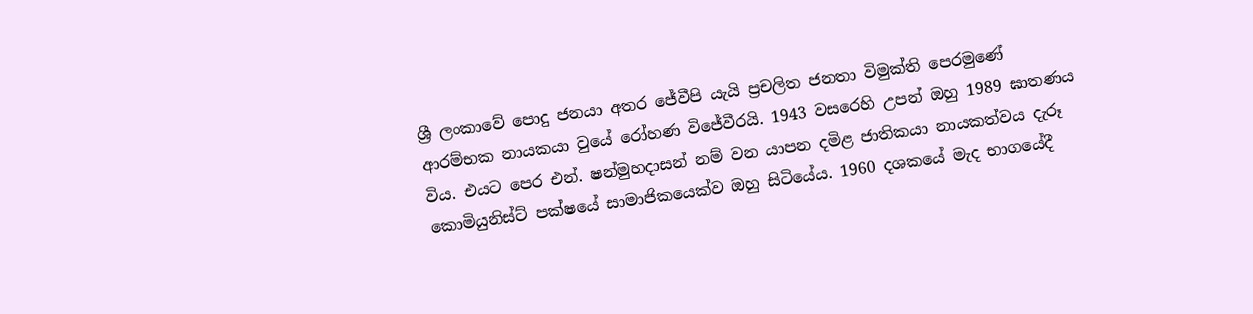ශ්‍රී ලංකාවේ පොදු ජනයා අතර ජේවීපි යැයි ප්‍රචලිත ජනතා විමුක්ති පෙරමුණේ ආරම්භක නායකයා වුයේ රෝහණ විජේවීරයි. 1943 වසරෙහි උපන් ඔහු 1989 ඝාතණය විය. එයට පෙර එන්. ෂන්මුහදාසන් නම් වන යාපන දමිළ ජාතිකයා නායකත්වය දැරූ කොමියුනිස්ට් පක්ෂයේ සාමාජිකයෙක්ව ඔහු සිටියේය. 1960 දශකයේ මැද භාගයේදී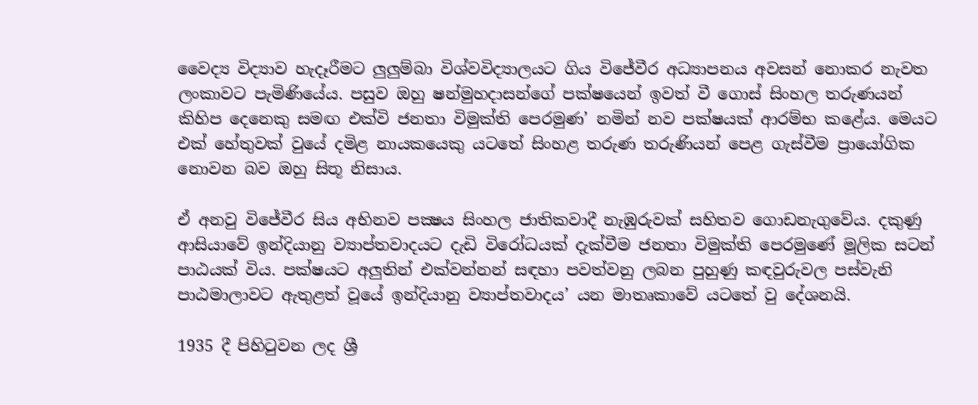වෛද්‍ය විද්‍යාව හැදෑරීමට ලුලුම්බා විශ්වවිද්‍යාලයට ගිය විජේවීර අධ්‍යාපනය අවසන් නොකර නැවත ලංකාවට පැමිණියේය. පසුව ඔහු ෂන්මුහදාසන්ගේ පක්ෂයෙන් ඉවත් වී ගොස් සිංහල තරුණයන් කිහිප දෙනෙකු සමඟ එක්වි ජනතා විමුක්ති පෙරමුණ’ නමින් නව පක්ෂයක් ආරම්භ කළේය. මෙයට එක් හේතුවක් වුයේ දමිළ නායකයෙකු යටතේ සිංහළ තරුණ තරුණියන් පෙළ ගැස්වීම ප්‍රායෝගික නොවන බව ඔහු සිතූ නිසාය.

ඒ අනවු විජේවීර සිය අභිනව පක්‍ෂය සිංහල ජාතිකවාදී නැඹුරුවක් සහිතව ගොඩනැගුවේය. දකුණු ආසියාවේ ඉන්දියානු ව්‍යාප්තවාදයට දැඩි විරෝධයක් දැක්වීම ජනතා විමුක්ති පෙරමුණේ මූලික සටන් පාඨයක් විය. පක්ෂයට අලු‍තින් එක්වන්නන් සඳහා පවත්වනු ලබන පුහුණු කඳවුරුවල පස්වැනි පාඨමාලාවට ඇතුළත් වූයේ ඉන්දියානු ව්‍යාප්තවාදය’ යන මාතෘකාවේ යටතේ වු දේශනයි.

1935 දී පිහිටුවන ලද ශ්‍රී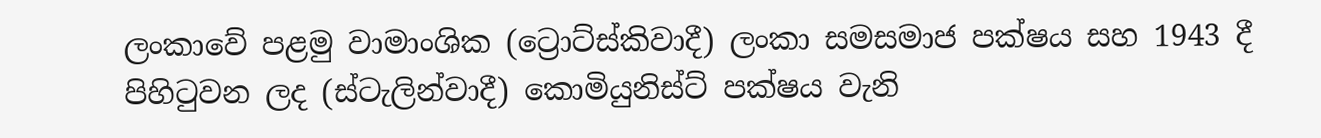ලංකාවේ පළමු වාමාංශික (ට්‍රොට්ස්කිවාදී) ලංකා සමසමාජ පක්ෂය සහ 1943 දී පිහිටුවන ලද (ස්ටැලින්වාදී) කොමියුනිස්ට් පක්ෂය වැනි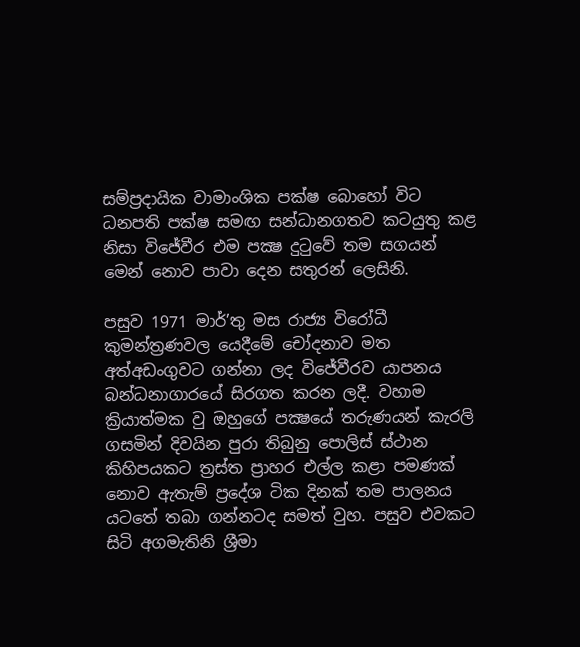සම්ප්‍රදායික වාමාංශික පක්ෂ බොහෝ විට ධනපති පක්ෂ සමඟ සන්ධානගතව කටයුතු කළ නිසා විජේවීර එම පක්‍ෂ දුටුවේ තම සගයන් මෙන් නොව පාවා දෙන සතුරන් ලෙසිනි.

පසුව 1971 මාර්’තු මස රාජ්‍ය විරෝධී කුමන්ත්‍රණවල යෙදීමේ චෝදනාව මත අත්අඩංගුවට ගන්නා ලද විජේවීරව යාපනය බන්ධනාගාරයේ සිරගත කරන ලදී. වහාම ක්‍රියාත්මක වු ඔහුගේ පක්‍ෂයේ තරුණයන් කැරලි ගසමින් දිවයින පුරා තිබුනු පොලිස් ස්ථාන කිහිපයකට ත්‍රස්ත ප්‍රාහර එල්ල කළා පමණක් නොව ඇතැම් ප්‍රදේශ ටික දිනක් තම පාලනය යටතේ තබා ගන්නටද සමත් වුහ. පසුව එවකට සිටි අගමැතිනි ශ්‍රීමා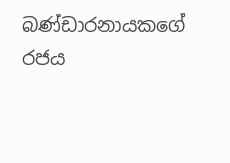බණ්ඩාරනායකගේ රජය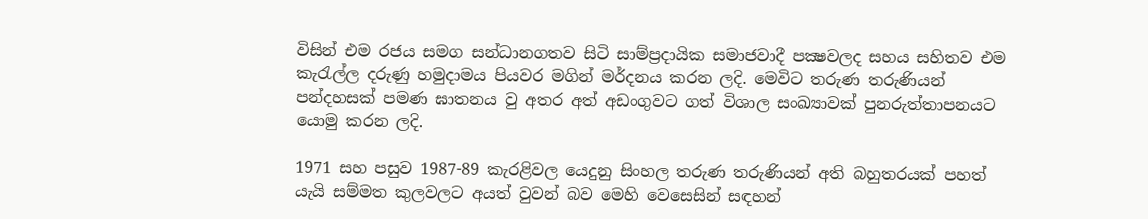විසින් එම රජය සමග සන්ධානගතව සිටි සාම්ප්‍රදායික සමාජවාදී පක්‍ෂවලද සහය සහිතව එම කැරැල්ල දරුණු හමුදාමය පියවර මගින් මර්දනය කරන ලදි. මෙවිට තරුණ තරුණියන් පන්දහසක් පමණ ඝාතනය වු අතර අත් අඩංගුවට ගත් විශාල සංඛ්‍යාවක් පුනරුත්තාපනයට යොමු කරන ලදි.

1971 සහ පසුව 1987-89 කැරළිවල යෙදුනු සිංහල තරුණ තරුණියන් අති බහුතරයක් පහත් යැයි සම්මත කුලවලට අයත් වුවන් බව මෙහි වෙසෙසින් සඳහන්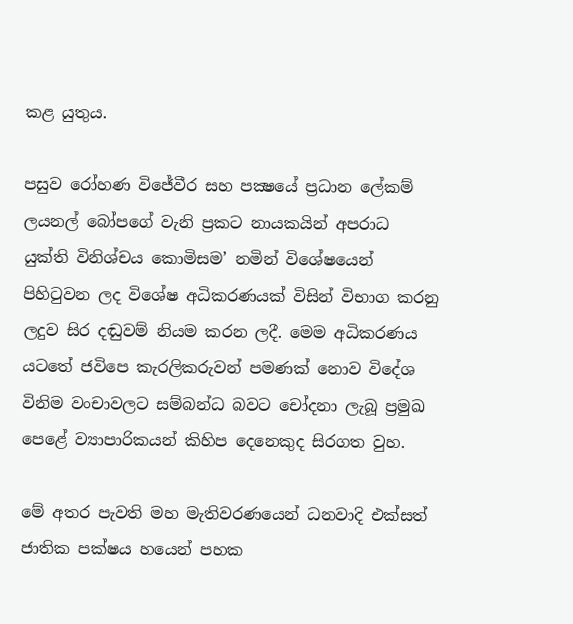කළ යුතුය.

පසුව රෝහණ විජේවීර සහ පක්‍ෂයේ ප්‍රධාන ලේකම් ලයනල් බෝපගේ වැනි ප්‍රකට නායකයින් අපරාධ යුක්ති විනිශ්චය කොමිසම’ නමින් විශේෂයෙන් පිහිටුවන ලද විශේෂ අධිකරණයක් විසින් විභාග කරනු ලදුව සිර දඬුවම් නියම කරන ලදී. මෙම අධිකරණය යටතේ ජවිපෙ කැරලිකරුවන් පමණක් නොව විදේශ විනිම වංචාවලට සම්බන්ධ බවට චෝදනා ලැබූ ප්‍රමුඛ පෙළේ ව්‍යාපාරිකයන් කිහිප දෙනෙකුද සිරගත වුහ.

මේ අතර පැවති මහ මැතිවරණයෙන් ධනවාදි එක්සත් ජාතික පක්ෂය හයෙන් පහක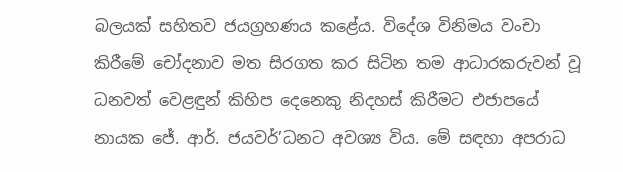බලයක් සහිතව ජයග්‍රහණය කළේය. විදේශ විනිමය වංචා කිරීමේ චෝදනාව මත සිරගත කර සිටින තම ආධාරකරුවන් වූ ධනවත් වෙළඳුන් කිහිප දෙනෙකු නිදහස් කිරීමට එජාපයේ නායක ජේ. ආර්. ජයවර්’ධනට අවශ්‍ය විය. මේ සඳහා අපරාධ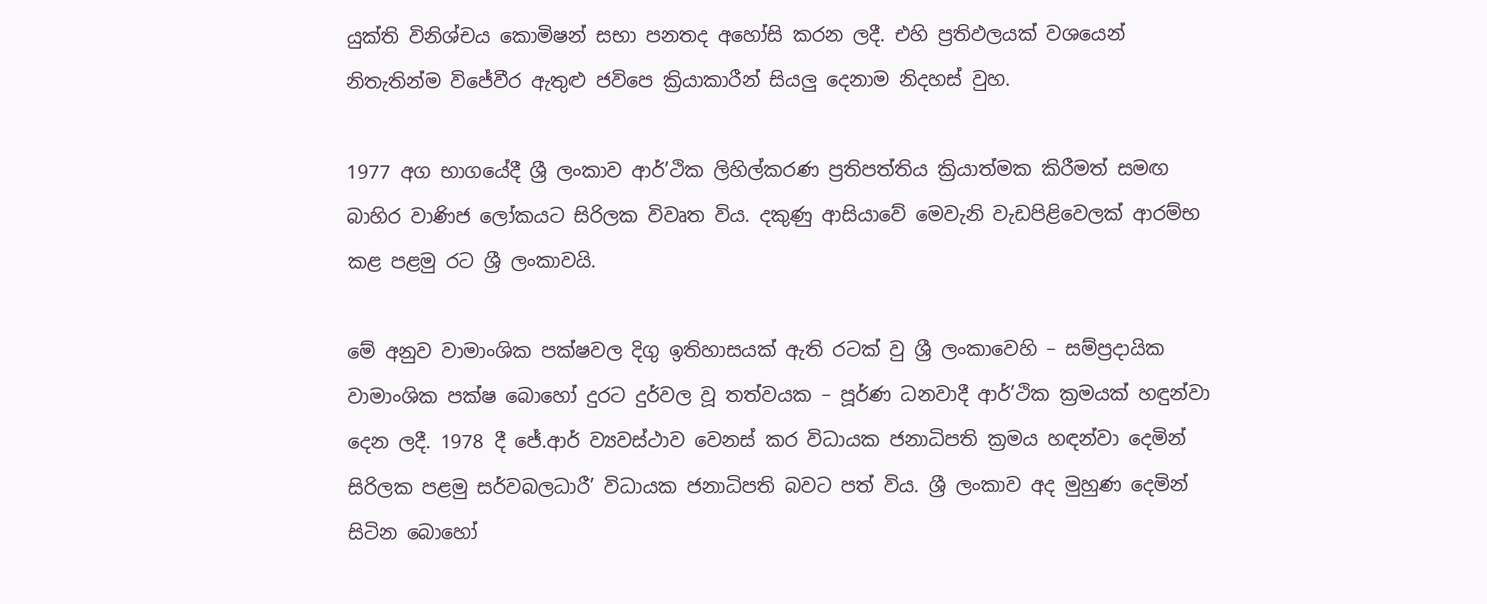යුක්ති විනිශ්චය කොමිෂන් සභා පනතද අහෝසි කරන ලදී. එහි ප්‍රතිඵලයක් වශයෙන් නිතැතින්ම විජේවීර ඇතුළු ජවිපෙ ක්‍රියාකාරීන් සියලු‍ දෙනාම නිදහස් වුහ.

1977 අග භාගයේදී ශ්‍රී ලංකාව ආර්’ථික ලිහිල්කරණ ප්‍රතිපත්තිය ක්‍රියාත්මක කිරීමත් සමඟ බාහිර වාණිජ ලෝකයට සිරිලක විවෘත විය. දකුණු ආසියාවේ මෙවැනි වැඩපිළිවෙලක් ආරම්භ කළ පළමු රට ශ්‍රී ලංකාවයි.

මේ අනුව වාමාංශික පක්ෂවල දිගු ඉතිහාසයක් ඇති රටක් වු ශ්‍රී ලංකාවෙහි – සම්ප්‍රදායික වාමාංශික පක්ෂ බොහෝ දුරට දුර්වල වූ තත්වයක – පූර්ණ ධනවාදී ආර්’ථික ක්‍රමයක් හඳුන්වා දෙන ලදී. 1978 දී ජේ.ආර් ව්‍යවස්ථාව වෙනස් කර විධායක ජනාධිපති ක්‍රමය හඳන්වා දෙමින් සිරිලක පළමු සර්වබලධාරී’ විධායක ජනාධිපති බවට පත් විය. ශ්‍රී ලංකාව අද මුහුණ දෙමින් සිටින බොහෝ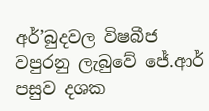අර්’බුදවල විෂබීජ වපුරනු ලැබුවේ ජේ.ආර් පසුව දශක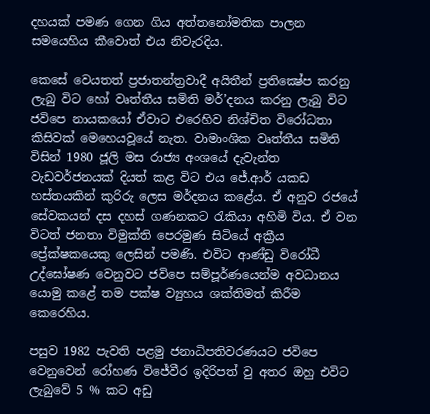දහයක් පමණ ගෙන ගිය අත්තනෝමතික පාලන සමයෙහිය කීවොත් එය නිවැරදිය.

කෙසේ වෙයතත් ප්‍රජාතන්ත්‍රවාදී අයිතීන් ප්‍රතික්‍ෂේප කරනු ලැබු විට හෝ වෘත්තීය සමිති මර්’දනය කරනු ලැබු විට ජවිපෙ නායකයෝ ඒවාට එරෙහිව නිශ්චිත විරෝධතා කිසිවක් මෙහෙයවූයේ නැත. වාමාංශික වෘත්තීය සමිති විසින් 1980 ජූලි මස රාජ්‍ය අංශයේ දැවැන්ත වැඩවර්ජනයක් දියත් කළ විට එය ජේ.ආර් යකඩ හස්තයකින් කුරිරු ලෙස මර්දනය කළේය. ඒ අනුව රජයේ සේවකයන් දස දහස් ගණනකට රැකියා අහිමි විය. ඒ වන විටත් ජනතා විමුක්ති පෙරමුණ සිටියේ අක්‍රීය ප්‍රේක්ෂකයෙකු ලෙසින් පමණි. එවිට ආණ්ඩු විරෝධී උද්ඝෝෂණ වෙනුවට ජවිපෙ සම්පූර්ණයෙන්ම අවධානය යොමු කළේ තම පක්ෂ ව්‍යුහය ශක්තිමත් කිරීම කෙරෙහිය.

පසුව 1982 පැවති පළමු ජනාධිපතිවරණයට ජවිපෙ වෙනුවෙන් රෝහණ විජේවීර ඉදිරිපත් වු අතර ඔහු එවිට ලැබුවේ 5 % කට අඩු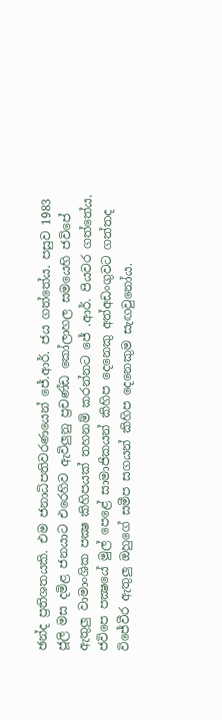ඡන්ද ප්‍රතිශතයකි. එම ජනාධිපතිවරණයෙන් ජේ.ආර්. ජය ගත්තේය. පසුව 1983 ජූලි මස දමිළ ජනයාට එරෙහිව ඇවිලුනු ප්‍රචණ්ඩ කෝලාහල සමයෙහි ජවිපේ ඇතුලු වාමාංශික පක්‍ෂ කිහිපයක් තහනම් කරන්නට ජේ .ආර්. පියවර ගත්තේය. ජවිපෙ පක්‍ෂයේ මුල් පෙළේ සාමාජිකයන් කිහිප දෙනෙකු අත්අඩංගුවට ගත්තද විජේවීර ඇතුලු ඔහුගේ සමීප සගයන් කිහිප දෙනෙකුම සැඟවුනෝය.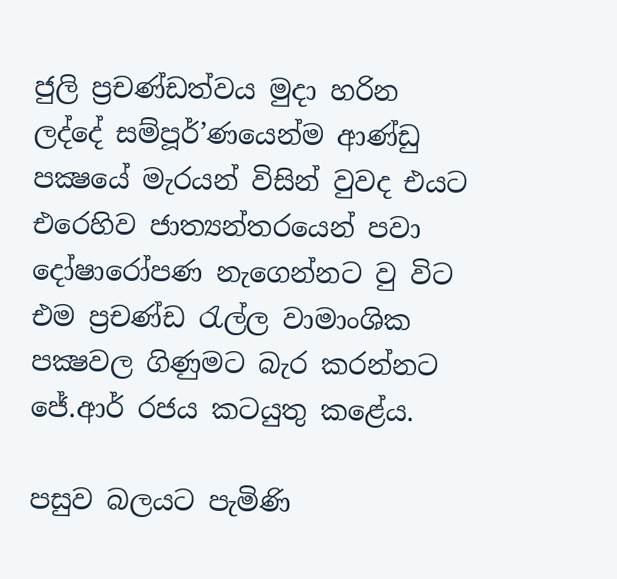ජුලි ප්‍රචණ්ඩත්වය මුදා හරින ලද්දේ සම්පූර්’ණයෙන්ම ආණ්ඩු පක්‍ෂයේ මැරයන් විසින් වුවද එයට එරෙහිව ජාත්‍යන්තරයෙන් පවා දෝෂාරෝපණ නැගෙන්නට වු විට එම ප්‍රචණ්ඩ රැල්ල වාමාංශික පක්‍ෂවල ගිණුමට බැර කරන්නට ජේ.ආර් රජය කටයුතු කළේය.

පසුව බලයට පැමිණි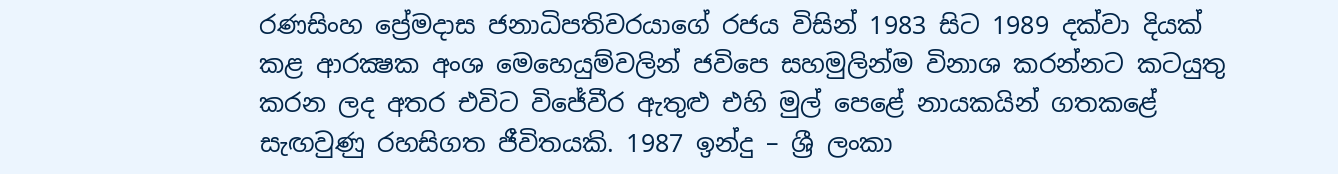රණසිංහ ප්‍රේමදාස ජනාධිපතිවරයාගේ රජය විසින් 1983 සිට 1989 දක්වා දියක් කළ ආරක්‍ෂක අංශ මෙහෙයුම්වලින් ජවිපෙ සහමුලින්ම විනාශ කරන්නට කටයුතු කරන ලද අතර එවිට විජේවීර ඇතුළු එහි මුල් පෙළේ නායකයින් ගතකළේ සැඟවුණු රහසිගත ජීවිතයකි. 1987 ඉන්දු – ශ්‍රී ලංකා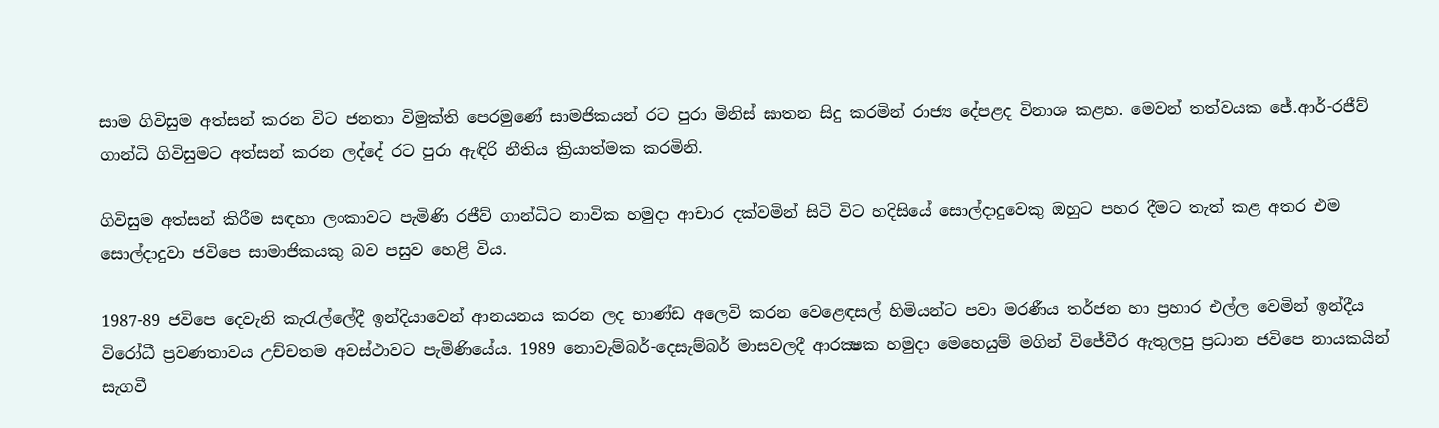සාම ගිවිසුම අත්සන් කරන විට ජනතා විමුක්ති පෙරමුණේ සාමජිකයන් රට පුරා මිනිස් ඝාතන සිදු කරමින් රාජ්‍ය දේපළද විනාශ කළහ. මෙවන් තත්වයක ජේ.ආර්-රජීව් ගාන්ධි ගිවිසුමට අත්සන් කරන ලද්දේ රට පුරා ඇඳිරි නීතිය ක්‍රියාත්මක කරමිනි.

ගිවිසුම අත්සන් කිරීම සඳහා ලංකාවට පැමිණි රජීව් ගාන්ධිට නාවික හමුදා ආචාර දක්වමින් සිටි විට හදිසියේ සොල්දාදුවෙකු ඔහුට පහර දීමට තැත් කළ අතර එම සොල්දාදුවා ජවිපෙ සාමාජිකයකු බව පසුව හෙළි විය.

1987-89 ජවිපෙ දෙවැනි කැරැල්ලේදී ඉන්දියාවෙන් ආනයනය කරන ලද භාණ්ඩ අලෙවි කරන වෙළෙඳසල් හිමියන්ට පවා මරණීය තර්ජන හා ප්‍රහාර එල්ල වෙමින් ඉන්දීය විරෝධී ප්‍රවණතාවය උච්චතම අවස්ථාවට පැමිණියේය. 1989 නොවැම්බර්-දෙසැම්බර් මාසවලදී ආරක්‍ෂක හමුදා මෙහෙයුම් මගින් විජේවීර ඇතුලපු ප්‍රධාන ජවිපෙ නායකයින් සැගවී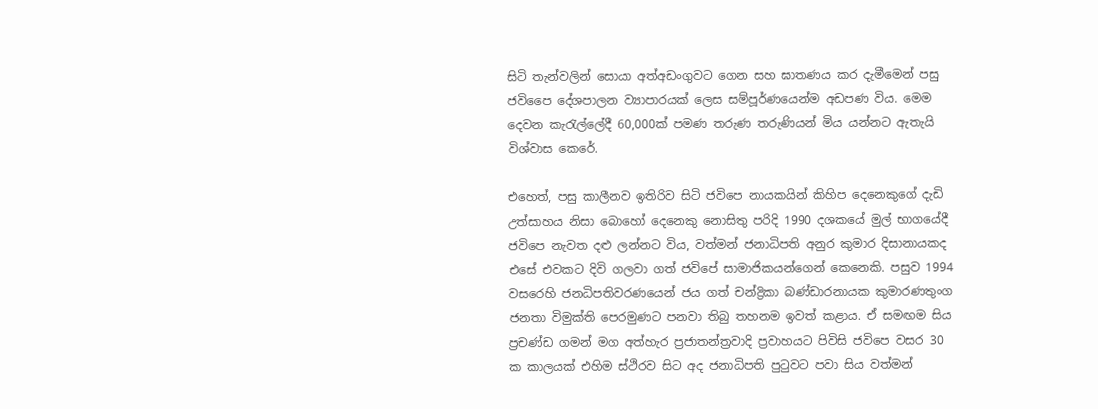සිටි තැන්වලින් සොයා අත්අඩංගුවට ගෙන සහ ඝාතණය කර දැමීමෙන් පසු ජවිපෛ දේශපාලන ව්‍යාපාරයක් ලෙස සම්පූර්ණයෙන්ම අඩපණ විය. මෙම දෙවන කැරැල්ලේදී 60,000ක් පමණ තරුණ තරුණියන් මිය යන්නට ඇතැයි විශ්වාස කෙරේ.

එහෙත්, පසු කාලීනව ඉතිරිව සිටි ජවිපෙ නායකයින් කිහිප දෙනෙකුගේ දැඩි උත්සාහය නිසා බොහෝ දෙනෙකු නොසිතු පරිදි 1990 දශකයේ මුල් භාගයේදී ජවිපෙ නැවත දළු ලන්නට විය, වත්මන් ජනාධිපති අනුර කුමාර දිසානායකද එසේ එවකට දිවි ගලවා ගත් ජවිපේ සාමාජිකයන්ගෙන් කෙනෙකි. පසුව 1994 වසරෙහි ජනධිපතිවරණයෙන් ජය ගත් චන්ද්‍රිකා බණ්ඩාරනායක කුමාරණතුංග ජනතා විමුක්ති පෙරමුණට පනවා තිබු තහනම ඉවත් කළාය. ඒ සමඟම සිය ප්‍රචණ්ඩ ගමන් මග අත්හැර ප්‍රජාතන්ත්‍රවාදි ප්‍රවාහයට පිවිසි ජවිපෙ වසර 30 ක කාලයක් එහිම ස්ථිරව සිට අද ජනාධිපති පුටුවට පවා සිය වත්මන්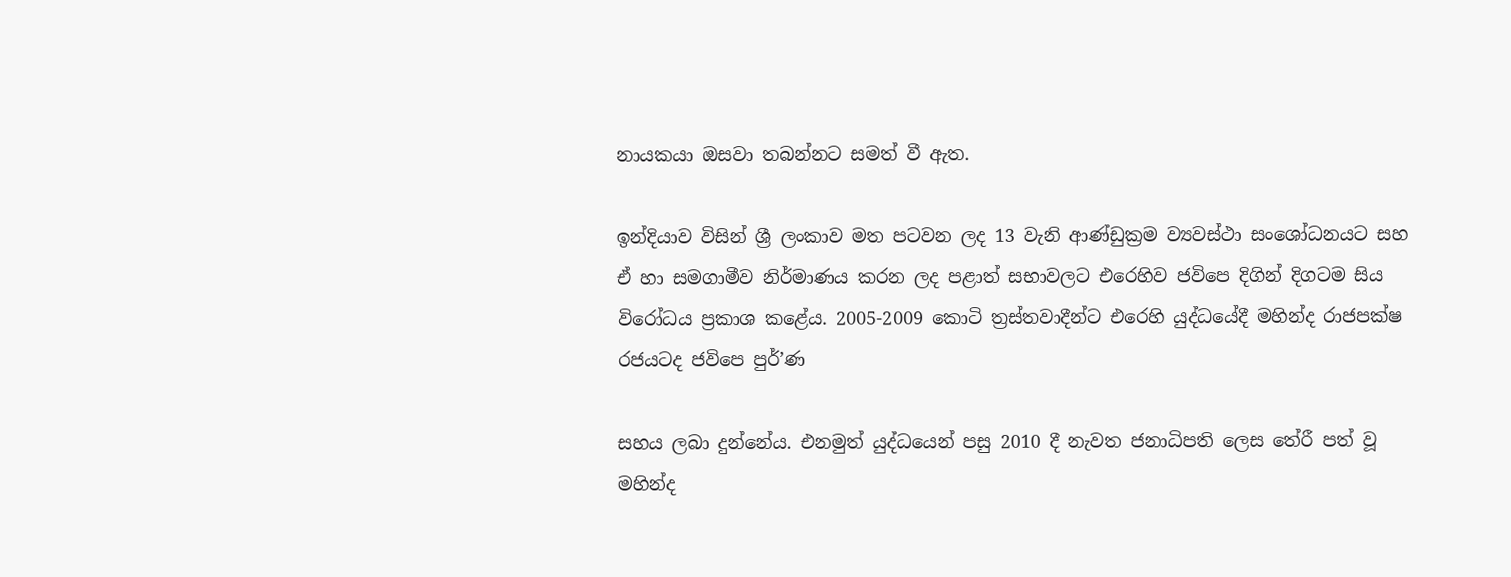නායකයා ඔසවා තබන්නට සමත් වී ඇත.

ඉන්දියාව විසින් ශ්‍රී ලංකාව මත පටවන ලද 13 වැනි ආණ්ඩුක්‍රම ව්‍යවස්ථා සංශෝධනයට සහ ඒ හා සමගාමීව නිර්මාණය කරන ලද පළාත් සභාවලට එරෙහිව ජවිපෙ දිගින් දිගටම සිය විරෝධය ප්‍රකාශ කළේය. 2005-2009 කොටි ත්‍රස්තවාදීන්ට එරෙහි යුද්ධයේදී මහින්ද රාජපක්ෂ රජයටද ජවිපෙ පුර්’ණ

සහය ලබා දුන්නේය. එනමුත් යුද්ධයෙන් පසු 2010 දී නැවත ජනාධිපති ලෙස තේරී පත් වූ මහින්ද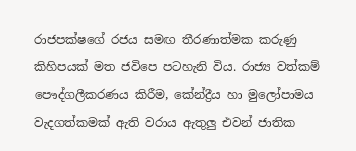රාජපක්ෂගේ රජය සමඟ තීරණාත්මක කරුණු කිහිපයක් මත ජවිපෙ පටහැනි විය. රාජ්‍ය වත්කම් පෞද්ගලීකරණය කිරීම, කේන්ද්‍රීය හා මුලෝපාමය වැදගත්කමක් ඇති වරාය ඇතුලු එවන් ජාතික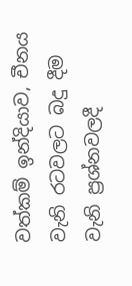වත්කම් ඉන්දියාව, චීනය වැනි රටවලට බදු දීම වැනි ප්‍රශ්නවලදී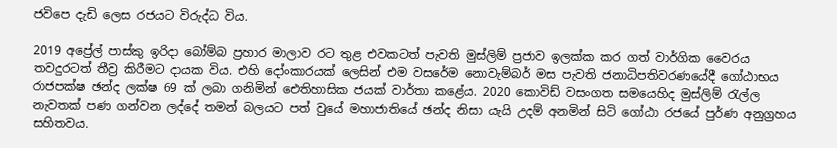ජවිපෙ දැඩි ලෙස රජයට විරුද්ධ විය.

2019 අප්‍රේල් පාස්කු ඉරිදා බෝම්බ ප්‍රහාර මාලාව රට තුළ එවකටත් පැවති මුස්ලිම් ප්‍රජාව ඉලක්ක කර ගත් වාර්ගික වෛරය තවදුරටත් තීව්‍ර කිරීමට දායක විය. එහි දෝංකාරයක් ලෙසින් එම වසරේම නොවැම්බර් මස පැවති ජනාධිපතිවරණයේදී ගෝඨාභය රාජපක්ෂ ඡන්ද ලක්ෂ 69 ක් ලබා ගනිමින් ඓතිහාසික ජයක් වාර්තා කළේය. 2020 කොවිඩ් වසංගත සමයෙහිද මුස්ලිම් රැල්ල නැවතක් පණ ගන්වන ලද්දේ තමන් බලයට පත් වුයේ මහාජාතියේ ඡන්ද නිසා යැයි උදම් අනමින් සිටි ගෝඨා රජයේ පුර්ණ අනුග්‍රහය සහිතවය.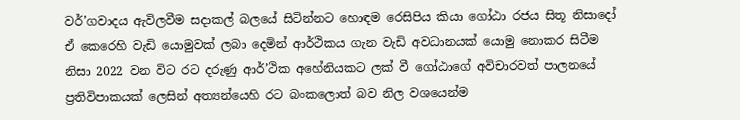වර්’ගවාදය ඇවිලවීම සදාකල් බලයේ සිටින්නට හොඳම රෙසිපිය කියා ගෝඨා රජය සිතූ නිසාදෝ ඒ කෙරෙහි වැඩි යොමුවක් ලබා දෙමින් ආර්ථිකය ගැන වැඩි අවධානයක් යොමු නොකර සිටීම නිසා 2022 වන විට රට දරුණු ආර්’ථික අහේනියකට ලක් වී ගෝඨාගේ අවිචාරවත් පාලනයේ ප්‍රතිවිපාකයක් ලෙසින් අත්‍යන්යෙහි රට බංකලොත් බව නිල වශයෙන්ම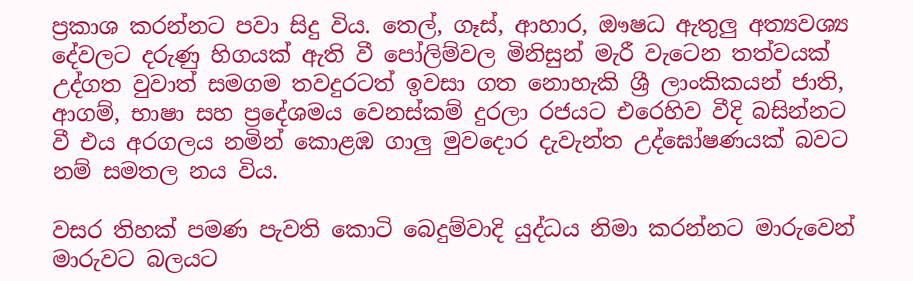ප්‍රකාශ කරන්නට පවා සිදු විය. තෙල්, ගෑස්, ආහාර, ඖෂධ ඇතුලු අත්‍යවශ්‍ය දේවලට දරුණු හිගයක් ඇති වී පෝලිම්වල මිනිසුන් මැරී වැටෙන තත්වයක් උද්ගත වුවාත් සමගම තවදුරටත් ඉවසා ගත නොහැකි ශ්‍රී ලාංකිකයන් ජාති, ආගම්, භාෂා සහ ප්‍රදේශමය වෙනස්කම් දුරලා රජයට එරෙහිව වීදි බසින්නට වී එය අරගලය නමින් කොළඹ ගාලු මුවදොර දැවැන්ත උද්ඝෝෂණයක් බවට නම් සමතල නය විය.

වසර තිහක් පමණ පැවති කොටි බෙදුම්වාදි යුද්ධය නිමා කරන්නට මාරුවෙන් මාරුවට බලයට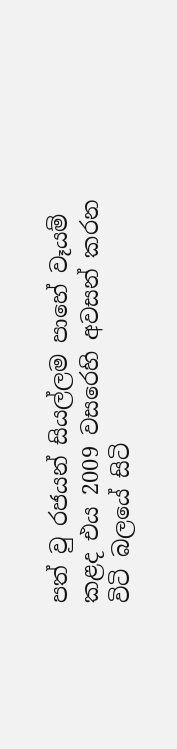පත් වු රජයන් සියල්ලම පාහේ වෑයම් කළද එය 2009 වසරෙහි අවසන් කරන විටි බලයේ සිටි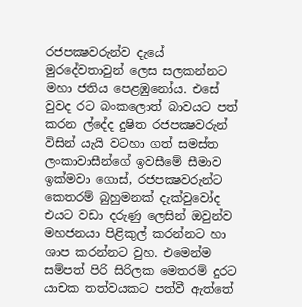රජපක්‍ෂවරුන්ව දැයේ මුරදේවතාවුන් ලෙස සලකන්නට මහා ජතිය පෙළඹුනෝය. එසේ වුවද රට බංකලොත් බාවයට පත් කරන ල්දේද දුෂිත රජපක්‍ෂවරුන් විසින් යැයි වටහා ගත් සමස්ත ලංකාවාසීන්ගේ ඉවසීමේ සීමාව ඉක්මවා ගොස්, රජපක්‍ෂවරුන්ට කෙතරම් බුහුමනක් දැක්වුවෝද එයට වඩා දරුණු ලෙසින් ඔවුන්ව මහජනයා පිළිකුල් කරන්නට හා ශාප කරන්නට වුහ. එමෙන්ම සම්පත් පිරි සිරිලක මෙතරම් දුරට යාචක තත්වයකට පත්වී ඇත්තේ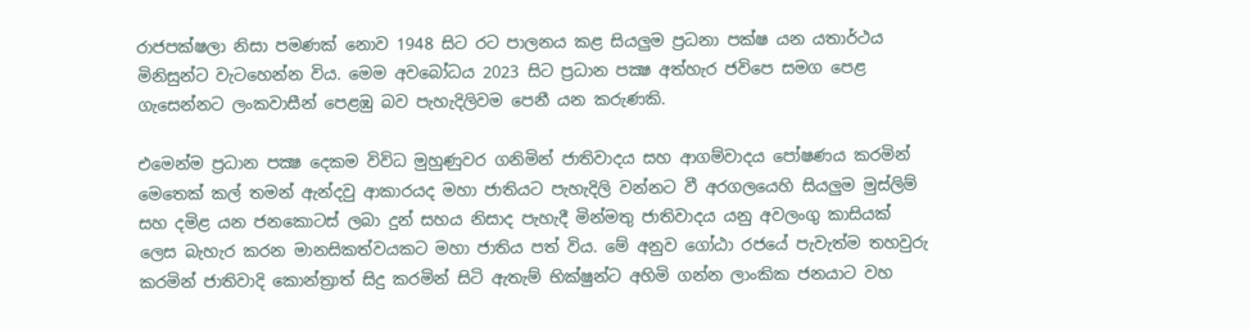රාජපක්ෂලා නිසා පමණක් නොව 1948 සිට රට පාලනය කළ සියලු‍ම ප්‍රධනා පක්ෂ යන යතාර්ථය මිනිසුන්ට වැටහෙන්න විය. මෙම අවබෝධය 2023 සිට ප්‍රධාන පක්‍ෂ අත්හැර ජවිපෙ සමග පෙළ ගැසෙන්නට ලංකවාසීන් පෙළඹු බව පැහැදිලිවම පෙනී යන කරුණකි.

එමෙන්ම ප්‍රධාන පක්‍ෂ දෙකම විවිධ මුහුණුවර ගනිමින් ජාතිවාදය සහ ආගම්වාදය පෝෂණය කරමින් මෙතෙක් කල් තමන් ඇන්දවු ආකාරයද මහා ජාතියට පැහැදිලි වන්නට වී අරගලයෙහි සියලුම මුස්ලිම් සහ දමිළ යන ජනකොටස් ලබා දුන් සහය නිසාද පැහැදී මින්මතු ජාතිවාදය යනු අවලංගු කාසියක් ලෙස බැහැර කරන මානසිකත්වයකට මහා ජාතිය පත් විය. මේ අනුව ගෝඨා රජයේ පැවැත්ම තහවුරු කරමින් ජාතිවාදි කොන්ත්‍රාත් සිදු කරමින් සිටි ඇතැම් භික්ෂුන්ට අහිමි ගන්න ලාංකික ජනයාට වහ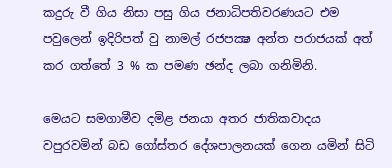කදුරු වී ගිය නිසා පසු ගිය ජනාධිපතිවරණයට එම පවුලෙන් ඉදිරිපත් වු නාමල් රජපක්‍ෂ අන්ත පරාජයක් අත් කර ගත්තේ 3 % ක පමණ ඡන්ද ලබා ගනිමිනි.

මෙයට සමගාමීව දමිළ ජනයා අතර ජාතිකවාදය වපුරවමින් බඩ ගෝස්තර දේශපාලනයක් ගෙන යමින් සිටි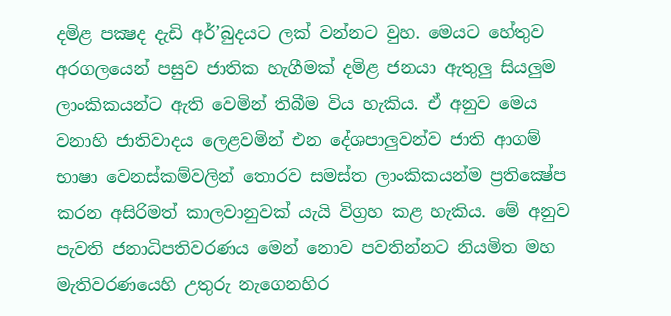දමිළ පක්‍ෂද දැඩි අර්’බුදයට ලක් වන්නට වුහ. මෙයට හේතුව අරගලයෙන් පසුව ජාතික හැගීමක් දමිළ ජනයා ඇතුලු සියලුම ලාංකිකයන්ට ඇති වෙමින් තිබීම විය හැකිය. ඒ අනුව මෙය වනාහි ජාතිවාදය ලෙළවමින් එන දේශපාලුවන්ව ජාති ආගම් භාෂා වෙනස්කම්වලින් තොරව සමස්ත ලාංකිකයන්ම ප්‍රතික්‍ෂේප කරන අසිරිමත් කාලවානුවක් යැයි විග්‍රහ කළ හැකිය. මේ අනුව පැවති ජනාධිපතිවරණය මෙන් නොව පවතින්නට නියමිත මහ මැතිවරණයෙහි උතුරු නැගෙනහිර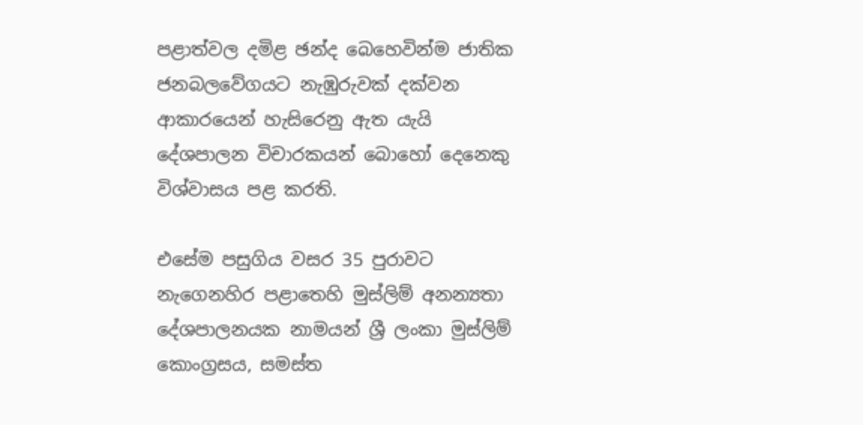පළාත්වල දමිළ ඡන්ද බෙහෙවින්ම ජාතික ජනබලවේගයට නැඹුරුවක් දක්වන ආකාරයෙන් හැසිරෙනු ඇත යැයි දේශපාලන විචාරකයන් බොහෝ දෙනෙකු විශ්වාසය පළ කරති.

එසේම පසුගිය වසර 35 පුරාවට නැගෙනහිර පළාතෙහි මුස්ලිම් අනන්‍යතා දේශපාලනයක නාමයන් ශ්‍රී ලංකා මුස්ලිම් කොංග්‍රසය, සමස්ත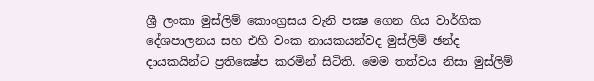ශ්‍රී ලංකා මුස්ලිම් කොංග්‍රසය වැනි පක්‍ෂ ගෙන ගිය වාර්ගික දේශපාලනය සහ එහි වංක නායකයන්වද මුස්ලිම් ඡන්ද දායකයින්ට ප්‍රතික්‍ෂේප කරමින් සිටිති. මෙම තත්වය නිසා මුස්ලිම්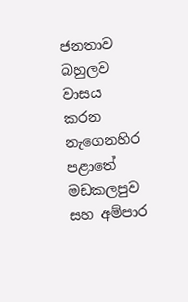ජනතාව බහුලව වාසය කරන නැගෙනහිර පළාතේ මඩකලපුව සහ අම්පාර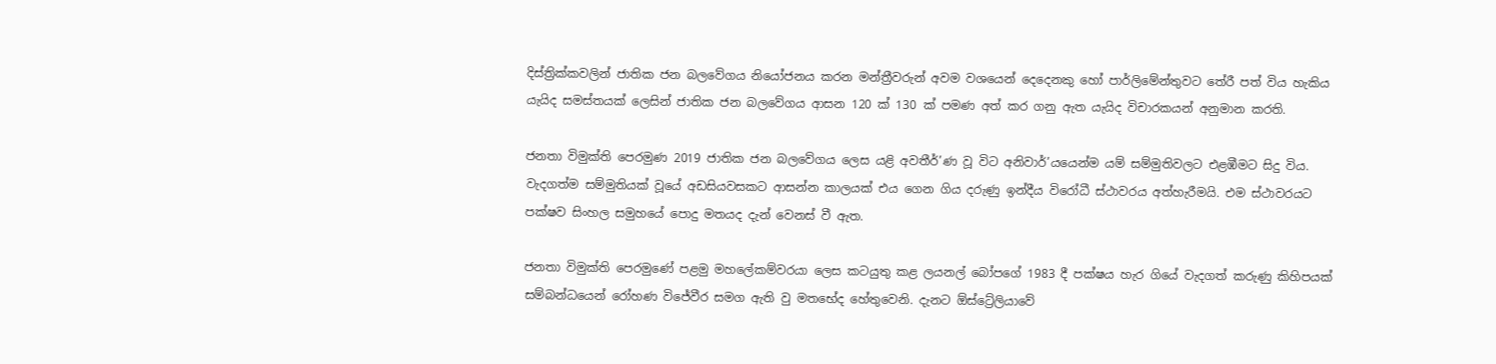දිස්ත්‍රික්කවලින් ජාතික ජන බලවේගය නියෝජනය කරන මන්ත්‍රීවරුන් අවම වශයෙන් දෙදෙනකු හෝ පාර්ලිමේන්තුවට තේරී පත් විය හැකිය යැයිද සමස්තයක් ලෙසින් ජාතික ජන බලවේගය ආසන 120 ක් 130 ක් පමණ අත් කර ගනු ඇත යැයිද විචාරකයන් අනුමාන කරති.

ජනතා විමුක්ති පෙරමුණ 2019 ජාතික ජන බලවේගය ලෙස යළි අවතීර්’ණ වූ විට අනිවාර්’යයෙන්ම යම් සම්මුතිවලට එළඹීමට සිදු විය. වැදගත්ම සම්මුතියක් වූයේ අඩසියවසකට ආසන්න කාලයක් එය ගෙන ගිය දරුණු ඉන්දීය විරෝධී ස්ථාවරය අත්හැරීමයි. එම ස්ථාවරයට පක්ෂව සිංහල සමුහයේ පොදු මතයද දැන් වෙනස් වී ඇත.

ජනතා විමුක්ති පෙරමුණේ පළමු මහලේකම්වරයා ලෙස කටයුතු කළ ලයනල් බෝපගේ 1983 දී පක්ෂය හැර ගියේ වැදගත් කරුණු කිහිපයක් සම්බන්ධයෙන් රෝහණ විජේවීර සමග ඇති වු මතභේද හේතුවෙනි. දැනට ඕස්ට්‍රේලියාවේ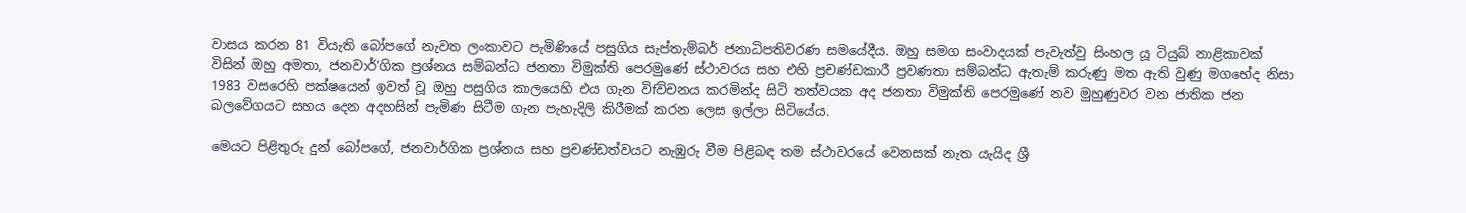වාසය කරන 81 වියැති බෝපගේ නැවත ලංකාවට පැමිණියේ පසුගිය සැප්තැම්බර් ජනාධිපතිවරණ සමයේදීය. ඔහු සමග සංවාදයක් පැවැත්වු සිංහල යූ ටියුබ් නාළිකාවක් විසින් ඔහු අමතා, ජනවාර්’ගික ප්‍රශ්නය සම්බන්ධ ජනතා විමුක්ති පෙරමුණේ ස්ථාවරය සහ එහි ප්‍රචණ්ඩකාරී ප්‍රවණතා සම්බන්ධ ඇතැම් කරුණු මත ඇති වුණු මගභේද නිසා 1983 වසරෙහි පක්ෂයෙන් ඉවත් වූ ඔහු පසුගිය කාලයෙහි එය ගැන විfවිචනය කරමින්ද සිටි තත්වයක අද ජනතා විමුක්ති පෙරමුණේ නව මුහුණුවර වන ජාතික ජන බලවේගයට සහය දෙන අදහසින් පැමිණ සිටීම ගැන පැහැදිලි කිරීමක් කරන ලෙස ඉල්ලා සිටියේය.

මෙයට පිළිතුරු දුන් බෝපගේ, ජනවාර්ගික ප්‍රශ්නය සහ ප්‍රචණ්ඩත්වයට නැඹුරු වීම පිළිබඳ තම ස්ථාවරයේ වෙනසක් නැත යැයිද ශ්‍රී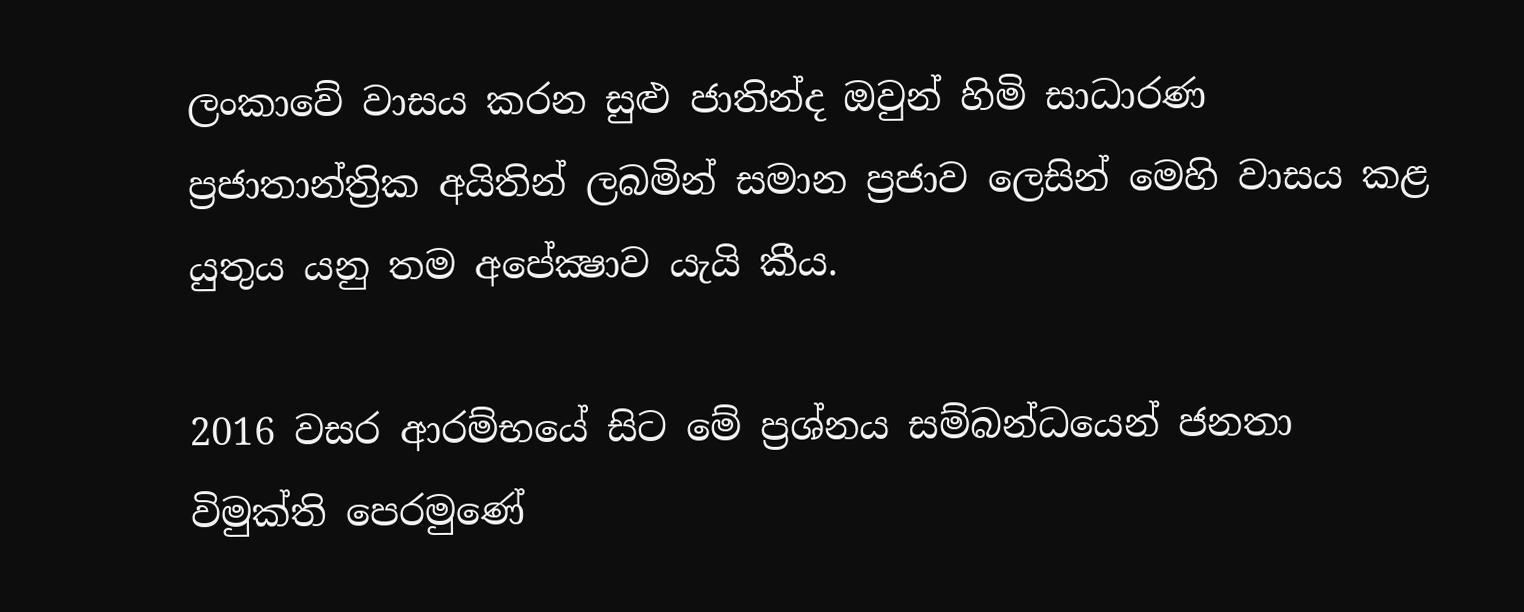ලංකාවේ වාසය කරන සුළු ජාතින්ද ඔවුන් හිමි සාධාරණ ප්‍රජාතාන්ත්‍රික අයිතින් ලබමින් සමාන ප්‍රජාව ලෙසින් මෙහි වාසය කළ යුතුය යනු තම අපේක්‍ෂාව යැයි කීය.

2016 වසර ආරම්භයේ සිට මේ ප්‍රශ්නය සම්බන්ධයෙන් ජනතා විමුක්ති පෙරමුණේ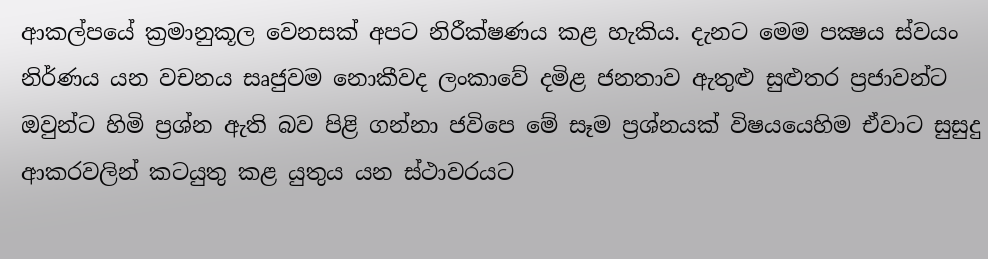ආකල්පයේ ක්‍රමානුකූල වෙනසක් අපට නිරීක්ෂණය කළ හැකිය. දැනට මෙම පක්‍ෂය ස්වයං නිර්ණය යන වචනය සෘජුවම නොකීවද ලංකාවේ දමිළ ජනතාව ඇතුළු සුළුතර ප්‍රජාවන්ට ඔවුන්ට හිමි ප්‍රශ්න ඇති බව පිළි ගන්නා ජවිපෙ මේ සෑම ප්‍රශ්නයක් විෂයයෙහිම ඒවාට සුසුදු ආකරවලින් කටයුතු කළ යුතුය යන ස්ථාවරයට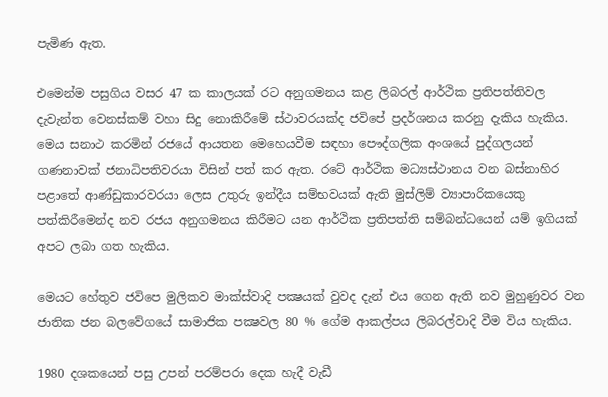පැමිණ ඇත.

එමෙන්ම පසුගිය වසර 47 ක කාලයක් රට අනුගමනය කළ ලිබරල් ආර්ථික ප්‍රතිපත්තිවල දැවැන්ත වෙනස්කම් වහා සිදු නොකිරීමේ ස්ථාවරයක්ද ජවිපේ ප්‍රදර්ශනය කරනු දැකිය හැකිය. මෙය සනාථ කරමින් රජයේ ආයතන මෙහෙයවීම සඳහා පෞද්ගලික අංශයේ පුද්ගලයන් ගණනාවක් ජනාධිපතිවරයා විසින් පත් කර ඇත. රටේ ආර්ථික මධ්‍යස්ථානය වන බස්නාහිර පළාතේ ආණ්ඩුකාරවරයා ලෙස උතුරු ඉන්දීය සම්භවයක් ඇති මුස්ලිම් ව්‍යාපාරිකයෙකු පත්කිරීමෙන්ද නව රජය අනුගමනය කිරීමට යන ආර්ථික ප්‍රතිපත්ති සම්බන්ධයෙන් යම් ඉගියක් අපට ලබා ගත හැකිය.

මෙයට හේතුව ජවිපෙ මුලිකව මාක්ස්වාදි පක්‍ෂයක් වුවද දැන් එය ගෙන ඇති නව මුහුණුවර වන ජාතික ජන බලවේගයේ සාමාජික පක්‍ෂවල 80 % ගේම ආකල්පය ලිබරල්වාදි වීම විය හැකිය.

1980 දශකයෙන් පසු උපන් පරම්පරා දෙක හැදී වැඩී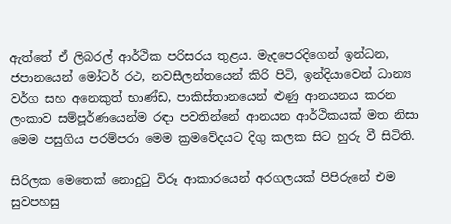ඇත්තේ ඒ ලිබරල් ආර්ථික පරිසරය තුළය. මැදපෙරදිගෙන් ඉන්ධන, ජපානයෙන් මෝටර් රථ, නවසීලන්තයෙන් කිරි පිටි, ඉන්දියාවෙන් ධාන්‍ය වර්ග සහ අනෙකුත් භාණ්ඩ, පාකිස්තානයෙන් ළුණු ආනයනය කරන ලංකාව සම්පූර්ණයෙන්ම රඳා පවතින්නේ ආනයන ආර්ථිකයක් මත නිසා මෙම පසුගිය පරම්පරා මෙම ක්‍රමවේදයට දිගු කලක සිට හුරු වී සිටිති.

සිරිලක මෙතෙක් නොදුටු විරූ ආකාරයෙන් අරගලයක් පිපිරුනේ එම සුවපහසු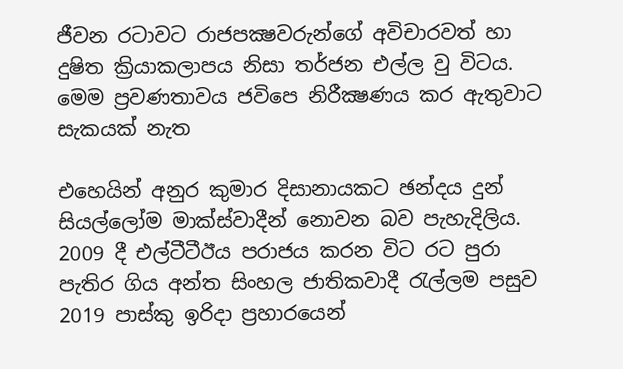ජීවන රටාවට රාජපක්‍ෂවරුන්ගේ අවිචාරවත් හා දුෂිත ක්‍රියාකලාපය නිසා තර්ජන එල්ල වු විටය. මෙම ප්‍රවණතාවය ජවිපෙ නිරීක්‍ෂණය කර ඇතුවාට සැකයක් නැත

එහෙයින් අනුර කුමාර දිසානායකට ඡන්දය දුන් සියල්ලෝම මාක්ස්වාදීන් නොවන බව පැහැදිලිය. 2009 දී එල්ටීටීඊය පරාජය කරන විට රට පුරා පැතිර ගිය අන්ත සිංහල ජාතිකවාදී රැල්ලම පසුව 2019 පාස්කු ඉරිදා ප්‍රහාරයෙන්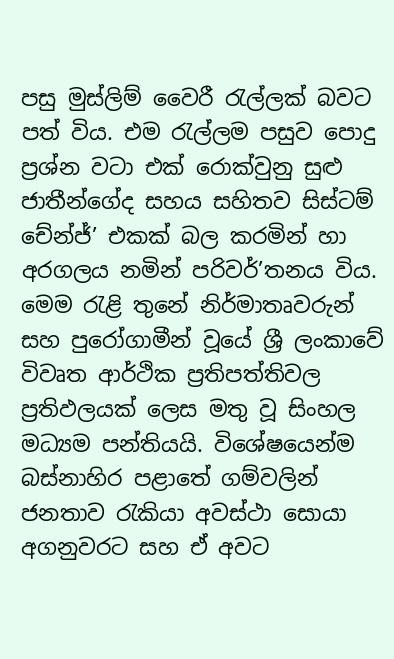පසු මුස්ලිම් වෛරී රැල්ලක් බවට පත් විය. එම රැල්ලම පසුව පොදු ප්‍රශ්න වටා එක් රොක්වුනු සුළු ජාතීන්ගේද සහය සහිතව සිස්ටම් චේන්ජ්’ එකක් බල කරමින් හා අරගලය නමින් පරිවර්’තනය විය. මෙම රැළි තුනේ නිර්මාතෘවරුන් සහ පුරෝගාමීන් වූයේ ශ්‍රී ලංකාවේ විවෘත ආර්ථික ප්‍රතිපත්තිවල ප්‍රතිඵලයක් ලෙස මතු වූ සිංහල මධ්‍යම පන්තියයි. විශේෂයෙන්ම බස්නාහිර පළාතේ ගම්වලින් ජනතාව රැකියා අවස්ථා සොයා අගනුවරට සහ ඒ අවට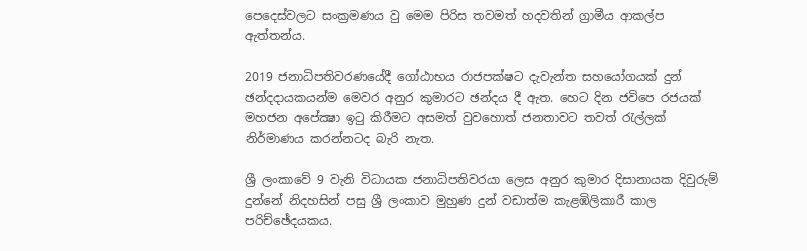පෙදෙස්වලට සංක්‍රමණය වු මෙම පිරිස තවමත් හදවතින් ග්‍රාමීය ආකල්ප ඇත්තන්ය.

2019 ජනාධිපතිවරණයේදී ගෝඨාභය රාජපක්ෂට දැවැන්ත සහයෝගයක් දුන් ඡන්දදායකයන්ම මෙවර අනුර කුමාරට ඡන්දය දී ඇත. හෙට දින ජවිපෙ රජයක් මහජන අපේක්‍ෂා ඉටු කිරීමට අසමත් වුවහොත් ජනතාවට තවත් රැල්ලක් නිර්මාණය කරන්නටද බැරි නැත.

ශ්‍රී ලංකාවේ 9 වැනි විධායක ජනාධිපතිවරයා ලෙස අනුර කුමාර දිසානායක දිවුරුම් දුන්නේ නිදහසින් පසු ශ්‍රී ලංකාව මුහුණ දුන් වඩාත්ම කැළඹිලිකාරී කාල පරිච්ඡේදයකය.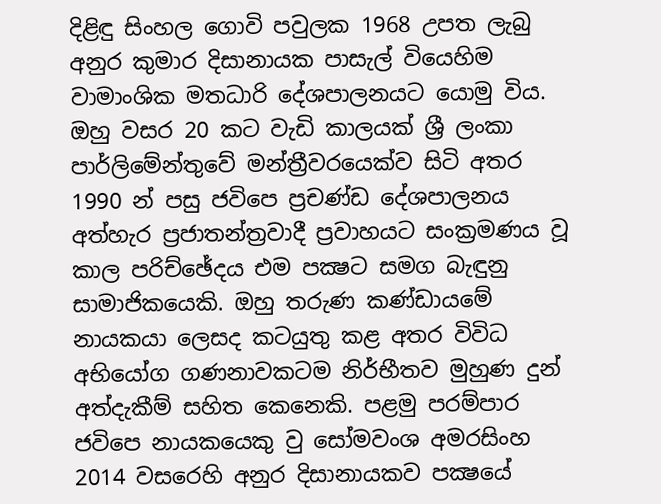දිළිඳු සිංහල ගොවි පවුලක 1968 උපත ලැබු අනුර කුමාර දිසානායක පාසැල් වියෙහිම වාමාංශික මතධාරි දේශපාලනයට යොමු විය. ඔහු වසර 20 කට වැඩි කාලයක් ශ්‍රී ලංකා පාර්ලිමේන්තුවේ මන්ත්‍රීවරයෙක්ව සිටි අතර 1990 න් පසු ජවිපෙ ප්‍රචණ්ඩ දේශපාලනය අත්හැර ප්‍රජාතන්ත්‍රවාදී ප්‍රවාහයට සංක්‍රමණය වූ කාල පරිච්ඡේදය එම පක්‍ෂට සමග බැඳුනු සාමාජිකයෙකි. ඔහු තරුණ කණ්ඩායමේ නායකයා ලෙසද කටයුතු කළ අතර විවිධ අභියෝග ගණනාවකටම නිර්භීතව මුහුණ දුන් අත්දැකීම් සහිත කෙනෙකි. පළමු පරම්පාර ජවිපෙ නායකයෙකු වු සෝමවංශ අමරසිංහ 2014 වසරෙහි අනුර දිසානායකව පක්‍ෂයේ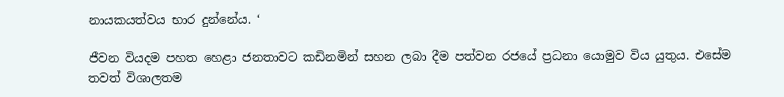නායකයත්වය භාර දුන්නේය. ‘

ජීවන වියදම පහත හෙළා ජනතාවට කඩිනමින් සහන ලබා දීම පත්වන රජයේ ප්‍රධනා යොමුව විය යුතුය. එසේම තවත් විශාලතම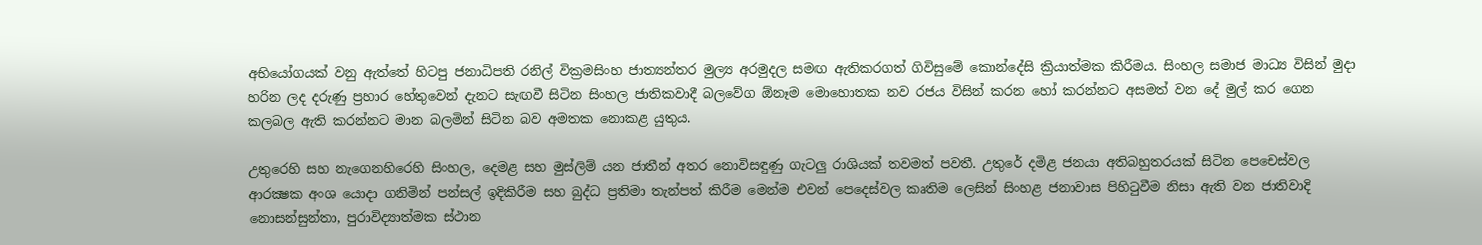අභියෝගයක් වනු ඇත්තේ හිටපු ජනාධිපති රනිල් වික්‍රමසිංහ ජාත්‍යන්තර මුල්‍ය අරමුදල සමඟ ඇතිකරගත් ගිවිසුමේ කොන්දේසි ක්‍රියාත්මක කිරීමය. සිංහල සමාජ මාධ්‍ය විසින් මුදා හරින ලද දරුණු ප්‍රහාර හේතුවෙන් දැනට සැඟවී සිටින සිංහල ජාතිකවාදී බලවේග ඕනෑම මොහොතක නව රජය විසින් කරන හෝ කරන්නට අසමත් වන දේ මුල් කර ගෙන කලබල ඇති කරන්නට මාන බලමින් සිටින බව අමතක නොකළ යුතුය.

උතුරෙහි සහ නැගෙනහිරෙහි සිංහල, දෙමළ සහ මුස්ලිම් යන ජාතීන් අතර නොවිසඳුණු ගැටලු‍ රාශියක් තවමත් පවතී. උතුරේ දමිළ ජනයා අතිබහුතරයක් සිටින පෙචෙස්වල ආරක්‍ෂක අංශ යොදා ගනිමින් පන්සල් ඉදිකිරීම සහ බුද්ධ ප්‍රතිමා තැන්පත් කිරීම මෙන්ම එවන් පෙදෙස්වල කෘතිම ලෙසින් සිංහළ ජනාවාස පිහිටුවීම නිසා ඇති වන ජාතිවාදි නොසන්සුන්තා, පුරාවිද්‍යාත්මක ස්ථාන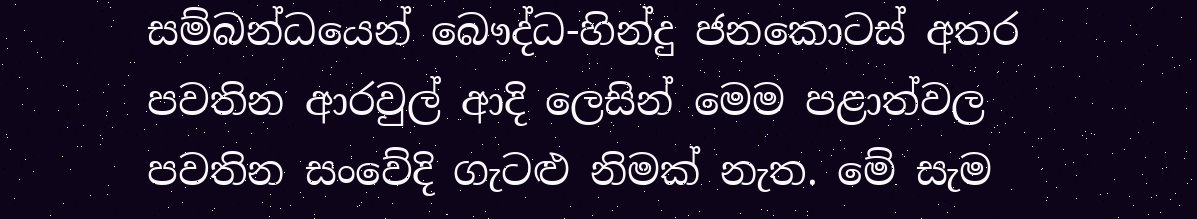සම්බන්ධයෙන් බෞද්ධ-හින්දු ජනකොටස් අතර පවතින ආරවුල් ආදි ලෙසින් මෙම පළාත්වල පවතින සංවේදි ගැටළු නිමක් නැත. මේ සැම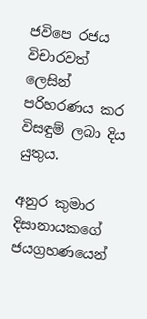ජවිපෙ රජය විචාරවත් ලෙසින් පරිහරණය කර විසඳුම් ලබා දිය යුතුය.

අනුර කුමාර දිසානායකගේ ජයග්‍රහණයෙන්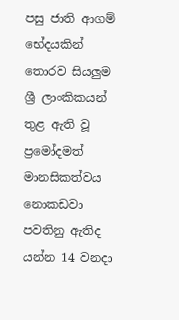පසු ජාති ආගම් භේදයකින් තොරව සියලු‍ම ශ්‍රී ලාංකිකයන් තුළ ඇති වූ ප්‍රමෝදමත් මානසිකත්වය නොකඩවා පවතිනු ඇතිද යන්න 14 වනදා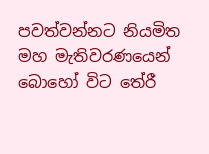පවත්වන්නට නියමිත මහ මැතිවරණයෙන් බොහෝ විට තේරී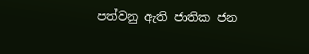පත්වනු ඇති ජාතික ජන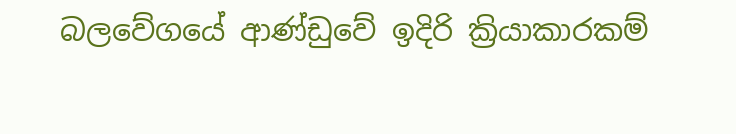බලවේගයේ ආණ්ඩුවේ ඉදිරි ක්‍රියාකාරකම්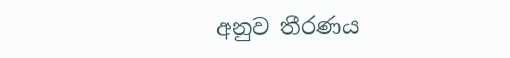අනුව තීරණය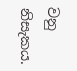වනු නිසැකය.